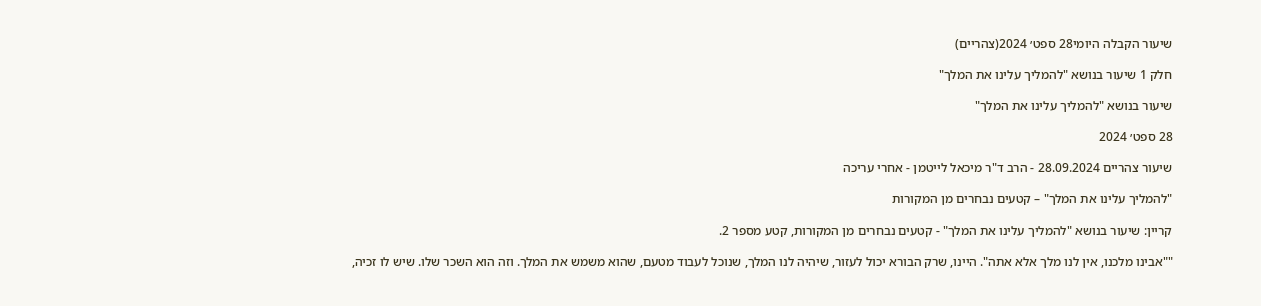שיעור הקבלה היומי28 ספט׳ 2024(צהריים)

חלק 1 שיעור בנושא "להמליך עלינו את המלך"

שיעור בנושא "להמליך עלינו את המלך"

28 ספט׳ 2024

שיעור צהריים 28.09.2024 - הרב ד"ר מיכאל לייטמן - אחרי עריכה

"להמליך עלינו את המלך" – קטעים נבחרים מן המקורות

קריין: שיעור בנושא "להמליך עלינו את המלך" - קטעים נבחרים מן המקורות, קטע מספר 2.

""אבינו מלכנו, אין לנו מלך אלא אתה". היינו, שרק הבורא יכול לעזור, שיהיה לנו המלך, שנוכל לעבוד מטעם, שהוא משמש את המלך. וזה הוא השכר שלו. שיש לו זכיה,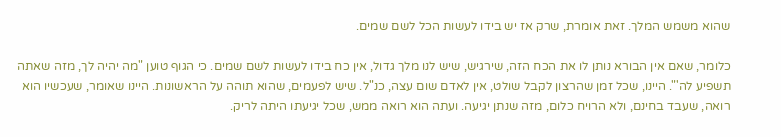שהוא משמש המלך. זאת אומרת, שרק אז יש בידו לעשות הכל לשם שמים.

כלומר, שאם אין הבורא נותן לו את הכח הזה, שירגיש, שיש לנו מלך גדול, אין כח בידו לעשות לשם שמים. כי הגוף טוען "מה יהיה לך, מזה שאתה תשפיע לה'". היינו, שכל זמן שהרצון לקבל שולט, אין לאדם שום עצה, כנ"ל. שיש לפעמים, שהוא תוהה על הראשונות. היינו שאומר, שעכשיו הוא רואה, שעבד בחינם, ולא הרויח כלום, מזה שנתן יגיעה. ועתה הוא רואה ממש, שכל יגיעתו היתה לריק.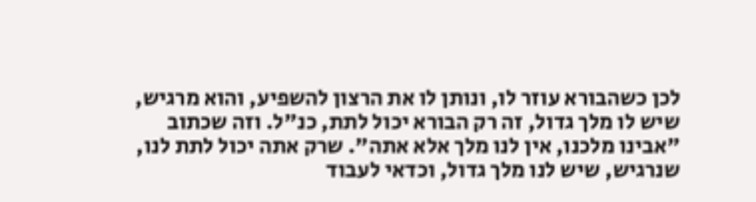לכן כשהבורא עוזר לו, ונותן לו את הרצון להשפיע, והוא מרגיש, שיש לו מלך גדול, זה רק הבורא יכול לתת, כנ"ל. וזה שכתוב "אבינו מלכנו, אין לנו מלך אלא אתה". שרק אתה יכול לתת לנו, שנרגיש, שיש לנו מלך גדול, וכדאי לעבוד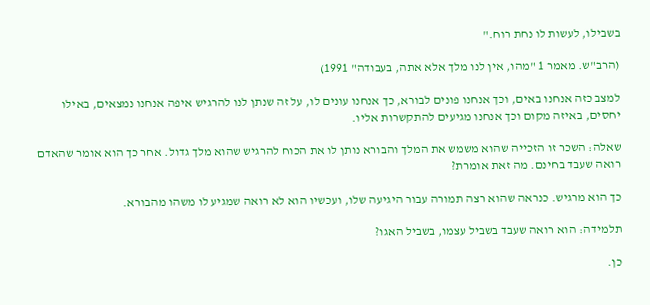בשבילו, לעשות לו נחת רוח."

(הרב"ש. מאמר 1 "מהו, אין לנו מלך אלא אתה, בעבודה" 1991)

למצב כזה אנחנו באים, וכך אנחנו פונים לבורא, כך אנחנו עונים לו, על זה שנתן לנו להרגיש איפה אנחנו נמצאים, באילו יחסים, באיזה מקום וכך אנחנו מגיעים להתקשרות אליו.

שאלה: השכר זו הזכייה שהוא משמש את המלך והבורא נותן לו את הכוח להרגיש שהוא מלך גדול. אחר כך הוא אומר שהאדם רואה שעבד בחינם. מה זאת אומרת?

כך הוא מרגיש. כנראה שהוא רצה תמורה עבור היגיעה שלו, ועכשיו הוא לא רואה שמגיע לו משהו מהבורא.

תלמידה: הוא רואה שעבד בשביל עצמו, בשביל האגו?

כן.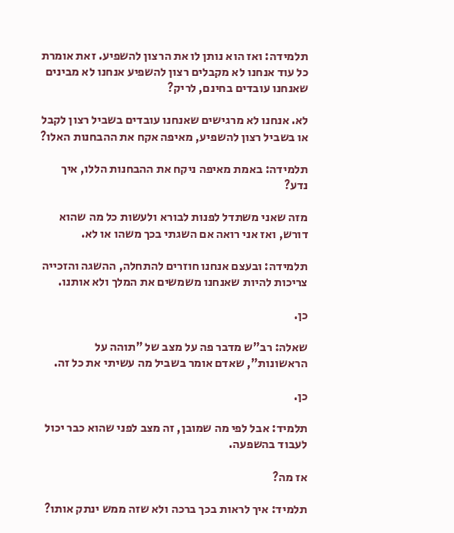תלמידה: ואז הוא נותן לו את הרצון להשפיע. זאת אומרת כל עוד אנחנו לא מקבלים רצון להשפיע אנחנו לא מבינים שאנחנו עובדים בחינם, לריק?

לא. אנחנו לא מרגישים שאנחנו עובדים בשביל רצון לקבל או בשביל רצון להשפיע, מאיפה אקח את ההבחנות האלו?

תלמידה: באמת מאיפה ניקח את ההבחנות הללו, איך נדע?

מזה שאני משתדל לפנות לבורא ולעשות כל מה שהוא דורש, ואז אני רואה אם השגתי בכך משהו או לא.

תלמידה: ובעצם אנחנו חוזרים להתחלה, ההשגה והזכייה צריכות להיות שאנחנו משמשים את המלך ולא אותנו.

כן.

שאלה: רב"ש מדבר פה על מצב של "תוהה על הראשונות", שאדם אומר בשביל מה עשיתי את כל זה.

כן.

תלמיד: אבל לפי מה שמובן, זה מצב לפני שהוא כבר יכול לעבוד בהשפעה.

אז מה?

תלמיד: איך לראות בכך ברכה ולא שזה ממש ינתק אותו?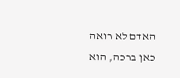האדם לא רואה כאן ברכה, הוא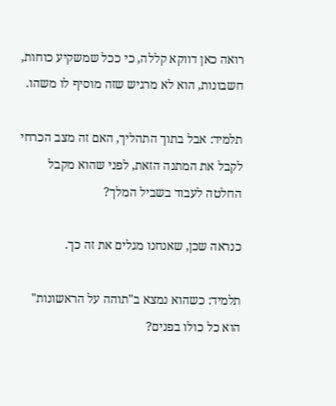רואה כאן דווקא קללה, כי ככל שמשקיע כוחות, חשבונות, הוא לא מרגיש שזה מוסיף לו משהו.

תלמיד: אבל בתוך התהליך, האם זה מצב הכרחי לקבל את המתנה הזאת, לפני שהוא מקבל החלטה לעבוד בשביל המלך?

כנראה שכן, שאנחנו מגלים את זה כך.

תלמיד: כשהוא נמצא ב"תוהה על הראשונות" הוא כל כולו בפנים?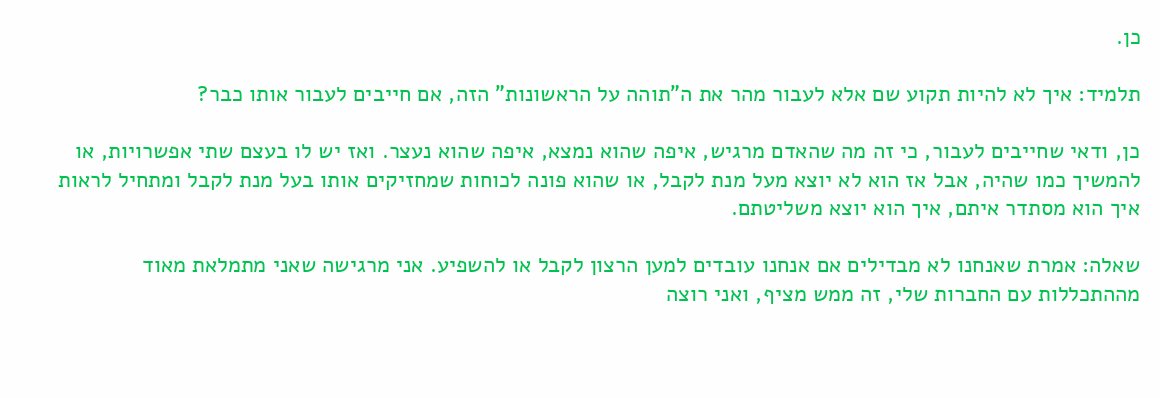כן.

תלמיד: איך לא להיות תקוע שם אלא לעבור מהר את ה"תוהה על הראשונות" הזה, אם חייבים לעבור אותו כבר?

כן, ודאי שחייבים לעבור, כי זה מה שהאדם מרגיש, איפה שהוא נמצא, איפה שהוא נעצר. ואז יש לו בעצם שתי אפשרויות, או להמשיך כמו שהיה, אבל אז הוא לא יוצא מעל מנת לקבל, או שהוא פונה לכוחות שמחזיקים אותו בעל מנת לקבל ומתחיל לראות איך הוא מסתדר איתם, איך הוא יוצא משליטתם.

שאלה: אמרת שאנחנו לא מבדילים אם אנחנו עובדים למען הרצון לקבל או להשפיע. אני מרגישה שאני מתמלאת מאוד מההתכללות עם החברות שלי, זה ממש מציף, ואני רוצה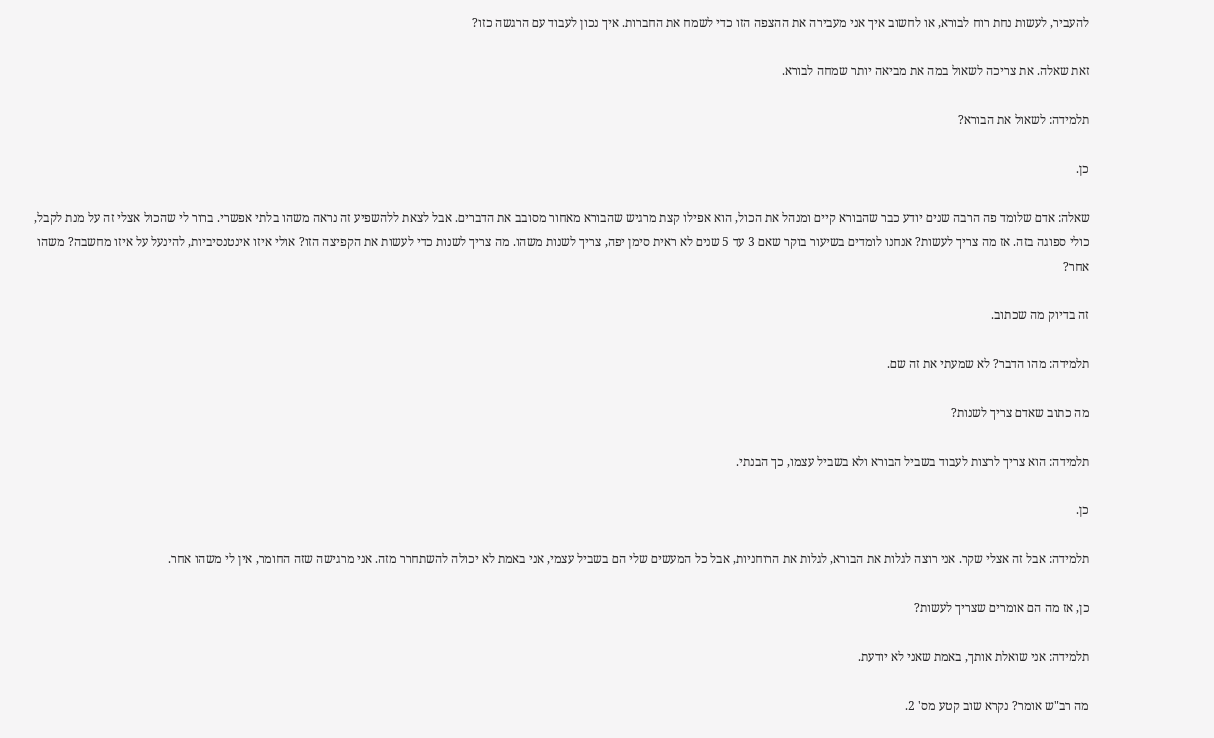להעביר, לעשות נחת רוח לבורא, או לחשוב איך אני מעבירה את ההצפה הזו כדי לשמח את החברות. איך נכון לעבוד עם הרגשה כזו?

זאת שאלה. את צריכה לשאול במה את מביאה יותר שמחה לבורא.

תלמידה: לשאול את הבורא?

כן.

שאלה: אדם שלומד פה הרבה שנים יודע כבר שהבורא קיים ומנהל את הכול, הוא אפילו קצת מרגיש שהבורא מאחור מסובב את הדברים. אבל לצאת ללהשפיע זה נראה משהו בלתי אפשרי. ברור לי שהכול אצלי זה על מנת לקבל, כולי ספוגה בזה. אז מה צריך לעשות? אנחנו לומדים בשיעור בוקר שאם 3 עד 5 שנים לא ראית סימן יפה, צריך לשנות משהו. מה צריך לשנות כדי לעשות את הקפיצה הזו? אולי איזו אינטנסיביות, להינעל על איזו מחשבה? משהו אחר?

זה בדיוק מה שכתוב.

תלמידה: מהו הדבר? לא שמעתי את זה שם.

מה כתוב שאדם צריך לשנות?

תלמידה: הוא צריך לרצות לעבוד בשביל הבורא ולא בשביל עצמו, כך הבנתי.

כן.

תלמידה: אבל זה אצלי שקר. אני רוצה לגלות את הבורא, לגלות את הרוחניות, אבל כל המעשים שלי הם בשביל עצמי, אני באמת לא יכולה להשתחרר מזה. אני מרגישה שזה החומר, אין לי משהו אחר.

כן, אז מה הם אומרים שצריך לעשות?

תלמידה: אני שואלת אותך, באמת שאני לא יודעת.

מה רב"ש אומר? נקרא שוב קטע מס' 2.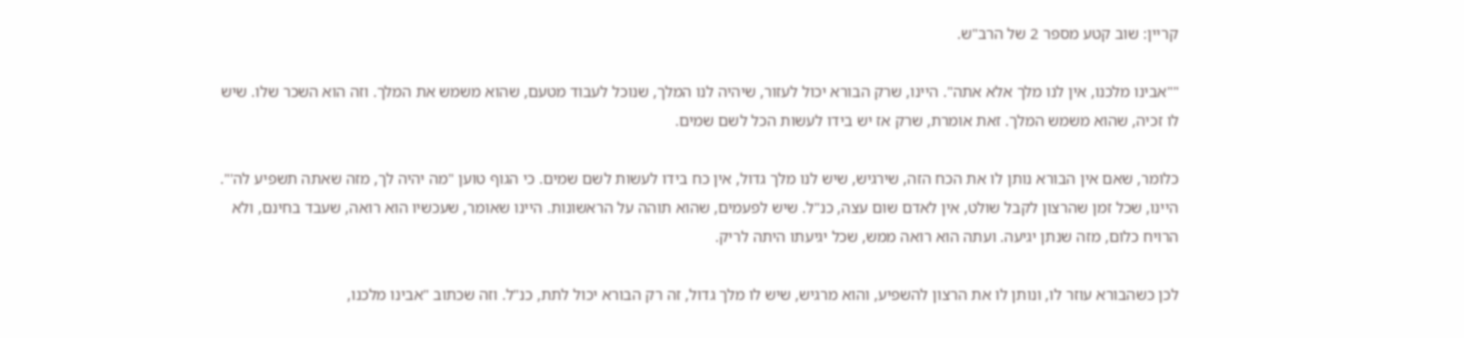קריין: שוב קטע מספר 2 של הרב"ש.

""אבינו מלכנו, אין לנו מלך אלא אתה". היינו, שרק הבורא יכול לעזור, שיהיה לנו המלך, שנוכל לעבוד מטעם, שהוא משמש את המלך. וזה הוא השכר שלו. שיש לו זכיה, שהוא משמש המלך. זאת אומרת, שרק אז יש בידו לעשות הכל לשם שמים.

כלומר, שאם אין הבורא נותן לו את הכח הזה, שירגיש, שיש לנו מלך גדול, אין כח בידו לעשות לשם שמים. כי הגוף טוען "מה יהיה לך, מזה שאתה תשפיע לה'". היינו, שכל זמן שהרצון לקבל שולט, אין לאדם שום עצה, כנ"ל. שיש לפעמים, שהוא תוהה על הראשונות. היינו שאומר, שעכשיו הוא רואה, שעבד בחינם, ולא הרויח כלום, מזה שנתן יגיעה. ועתה הוא רואה ממש, שכל יגיעתו היתה לריק.

לכן כשהבורא עוזר לו, ונותן לו את הרצון להשפיע, והוא מרגיש, שיש לו מלך גדול, זה רק הבורא יכול לתת, כנ"ל. וזה שכתוב "אבינו מלכנו,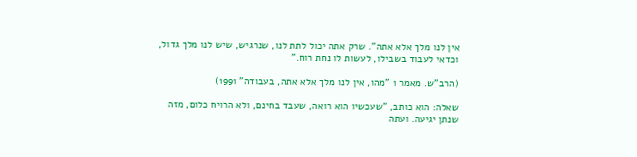אין לנו מלך אלא אתה". שרק אתה יכול לתת לנו, שנרגיש, שיש לנו מלך גדול, וכדאי לעבוד בשבילו, לעשות לו נחת רוח."

(הרב"ש. מאמר 1 "מהו, אין לנו מלך אלא אתה, בעבודה" 1991)

שאלה: הוא כותב, "שעכשיו הוא רואה, שעבד בחינם, ולא הרויח כלום, מזה שנתן יגיעה. ועתה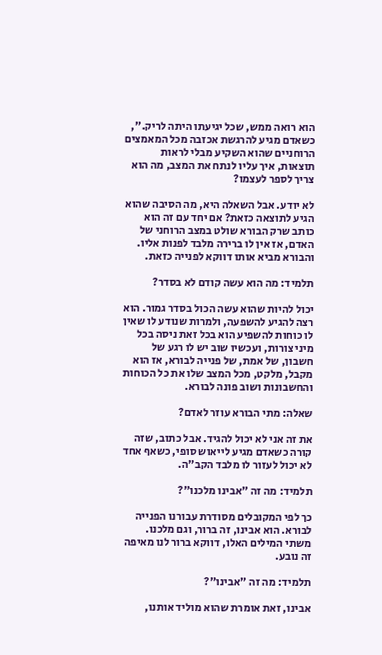הוא רואה ממש, שכל יגיעתו היתה לריק.", כשאדם מגיע להרגשת אכזבה מכל המאמצים הרוחניים שהוא השקיע מבלי לראות תוצאות, איך עליו לנתח את המצב, מה הוא צריך לספר לעצמו?

לא יודע. אבל השאלה היא, מה הסיבה שהוא הגיע לתוצאה כזאת? אם יחד עם זה הוא כותב שרק הבורא שולט במצב הרוחני של האדם, אז אין לו ברירה מלבד לפנות אליו. והבורא מביא אותו דווקא לפנייה כזאת.

תלמיד: מה הוא עשה קודם לא בסדר?

יכול להיות שהוא עשה הכול בסדר גמור. הוא רצה להגיע להשפעה, ולמרות שנודע לו שאין לו כוחות להשפיע הוא בכל זאת ניסה בכל מיני צורות, ועכשיו שוב יש לו רגע של חשבון, של אמת, של פנייה לבורא, אז הוא מקבל, מלקט, מכל המצב שלו את כל הכוחות והחשבונות ושוב פונה לבורא.

שאלה: מתי הבורא עוזר לאדם?

את זה אני לא יכול להגיד. אבל כתוב, שזה קורה כשאדם מגיע לייאוש סופי, כשאף אחד לא יכול לעזור לו מלבד הקב"ה.

תלמיד: מה זה "אבינו מלכנו"?

כך לפי המקובלים מסודרת עבורנו הפנייה לבורא. הוא אבינו, זה ברור, וגם מלכנו. משתי המילים האלו, דווקא ברור לנו מאיפה זה נובע.

תלמיד: מה זה "אבינו"?

אבינו, זאת אומרת שהוא מוליד אותנו,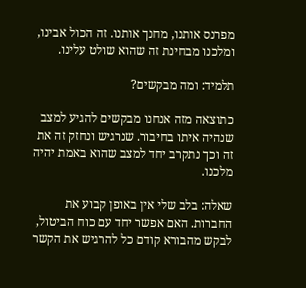מפרנס אותנו, מחנך אותנו. זה הכול אבינו, ומלכנו מבחינת זה שהוא שולט עלינו.

תלמיד: ומה מבקשים?

כתוצאה מזה אנחנו מבקשים להגיע למצב שנהיה איתו בחיבור. שנרגיש ונחזק זה את זה וכך נתקרב יחד למצב שהוא באמת יהיה מלכנו.

שאלה: בלב שלי אין באופן קבוע את החברות. האם אפשר יחד עם כוח הביטול, לבקש מהבורא קודם כל להרגיש את הקשר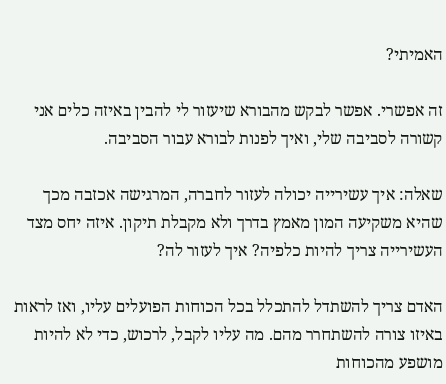האמיתי?

זה אפשרי. אפשר לבקש מהבורא שיעזור לי להבין באיזה כלים אני קשורה לסביבה שלי, ואיך לפנות לבורא עבור הסביבה.

שאלה: איך עשירייה יכולה לעזור לחברה, המרגישה אכזבה מכך שהיא משקיעה המון מאמץ בדרך ולא מקבלת תיקון. איזה יחס מצד העשירייה צריך להיות כלפיה? איך לעזור לה?

האדם צריך להשתדל להתכלל בכל הכוחות הפועלים עליו, ואז לראות באיזו צורה להשתחרר מהם. מה עליו לקבל, לרכוש, כדי לא להיות מושפע מהכוחות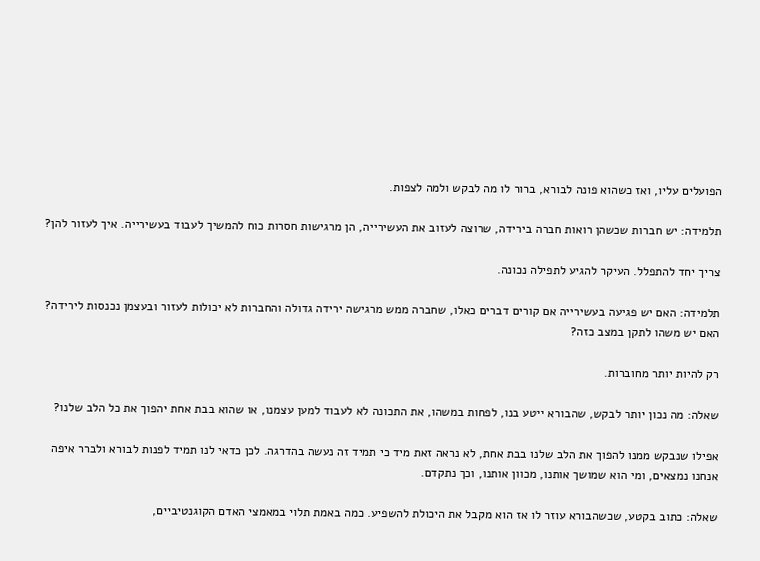הפועלים עליו, ואז כשהוא פונה לבורא, ברור לו מה לבקש ולמה לצפות.

תלמידה: יש חברות שכשהן רואות חברה בירידה, שרוצה לעזוב את העשירייה, הן מרגישות חסרות כוח להמשיך לעבוד בעשירייה. איך לעזור להן?

צריך יחד להתפלל. העיקר להגיע לתפילה נכונה.

תלמידה: האם יש פגיעה בעשירייה אם קורים דברים כאלו, שחברה ממש מרגישה ירידה גדולה והחברות לא יכולות לעזור ובעצמן נכנסות לירידה? האם יש משהו לתקן במצב כזה?

רק להיות יותר מחוברות.

שאלה: מה נכון יותר לבקש, שהבורא ייטע בנו, לפחות במשהו, את התכונה לא לעבוד למען עצמנו, או שהוא בבת אחת יהפוך את כל הלב שלנו?

אפילו שנבקש ממנו להפוך את הלב שלנו בבת אחת, לא נראה זאת מיד כי תמיד זה נעשה בהדרגה. לכן כדאי לנו תמיד לפנות לבורא ולברר איפה אנחנו נמצאים, ומי הוא שמושך אותנו, מכוון אותנו, וכך נתקדם.

שאלה: כתוב בקטע, שכשהבורא עוזר לו אז הוא מקבל את היכולת להשפיע. כמה באמת תלוי במאמצי האדם הקוגנטיביים,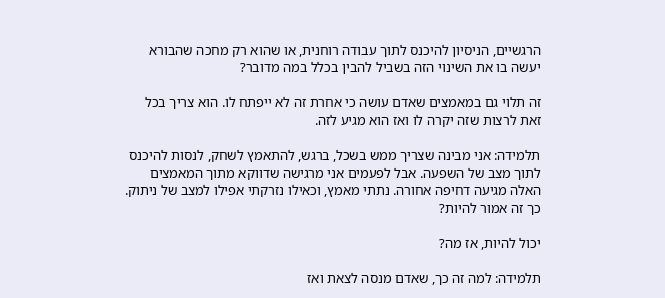הרגשיים, הניסיון להיכנס לתוך עבודה רוחנית, או שהוא רק מחכה שהבורא יעשה בו את השינוי הזה בשביל להבין בכלל במה מדובר?

זה תלוי גם במאמצים שאדם עושה כי אחרת זה לא ייפתח לו. הוא צריך בכל זאת לרצות שזה יקרה לו ואז הוא מגיע לזה.

תלמידה: אני מבינה שצריך ממש בשכל, ברגש, להתאמץ לשחק, לנסות להיכנס לתוך מצב של השפעה. אבל לפעמים אני מרגישה שדווקא מתוך המאמצים האלה מגיעה דחיפה אחורה. נתתי מאמץ, וכאילו נזרקתי אפילו למצב של ניתוק. כך זה אמור להיות?

יכול להיות, אז מה?

תלמידה: למה זה כך, שאדם מנסה לצאת ואז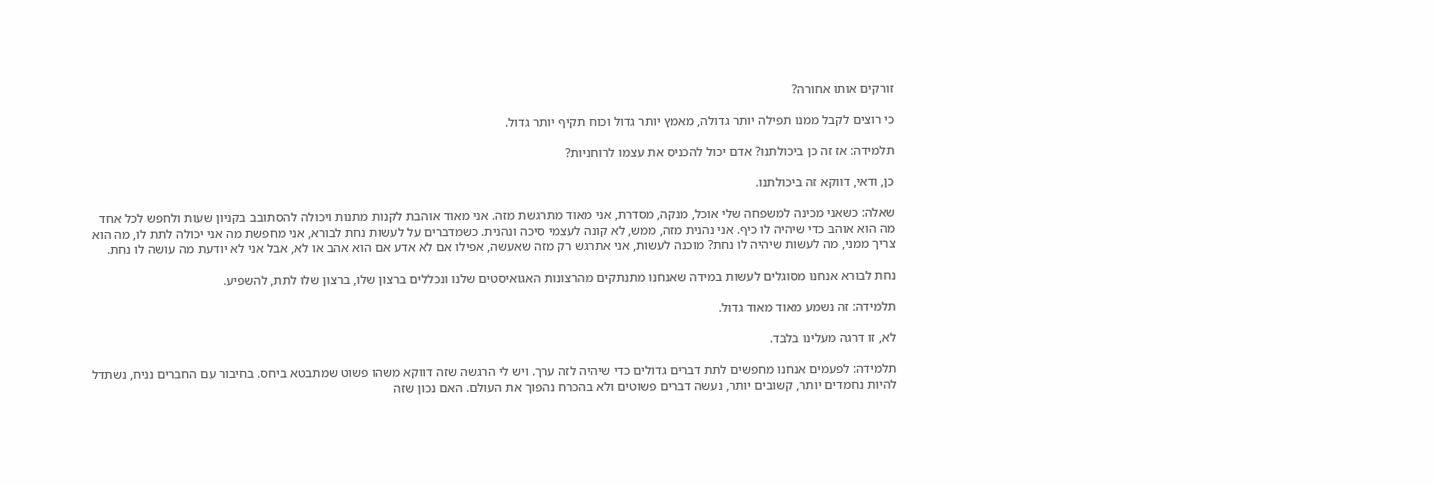זורקים אותו אחורה?

כי רוצים לקבל ממנו תפילה יותר גדולה, מאמץ יותר גדול וכוח תקיף יותר גדול.

תלמידה: אז זה כן ביכולתנו? אדם יכול להכניס את עצמו לרוחניות?

כן, ודאי, דווקא זה ביכולתנו.

שאלה: כשאני מכינה למשפחה שלי אוכל, מנקה, מסדרת, אני מאוד מתרגשת מזה. אני מאוד אוהבת לקנות מתנות ויכולה להסתובב בקניון שעות ולחפש לכל אחד מה הוא אוהב כדי שיהיה לו כיף. אני נהנית מזה, ממש, לא קונה לעצמי סיכה ונהנית. כשמדברים על לעשות נחת לבורא, אני מחפשת מה אני יכולה לתת לו, מה הוא צריך ממני, מה לעשות שיהיה לו נחת? מוכנה לעשות, אני אתרגש רק מזה שאעשה, אפילו אם לא אדע אם הוא אהב או לא, אבל אני לא יודעת מה עושה לו נחת.

נחת לבורא אנחנו מסוגלים לעשות במידה שאנחנו מתנתקים מהרצונות האגואיסטים שלנו ונכללים ברצון שלו, ברצון שלו לתת, להשפיע.

תלמידה: זה נשמע מאוד מאוד גדול.

לא, זו דרגה מעלינו בלבד.

תלמידה: לפעמים אנחנו מחפשים לתת דברים גדולים כדי שיהיה לזה ערך. ויש לי הרגשה שזה דווקא משהו פשוט שמתבטא ביחס. בחיבור עם החברים נניח, נשתדל להיות נחמדים יותר, קשובים יותר, נעשה דברים פשוטים ולא בהכרח נהפוך את העולם. האם נכון שזה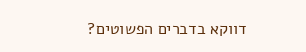דווקא בדברים הפשוטים?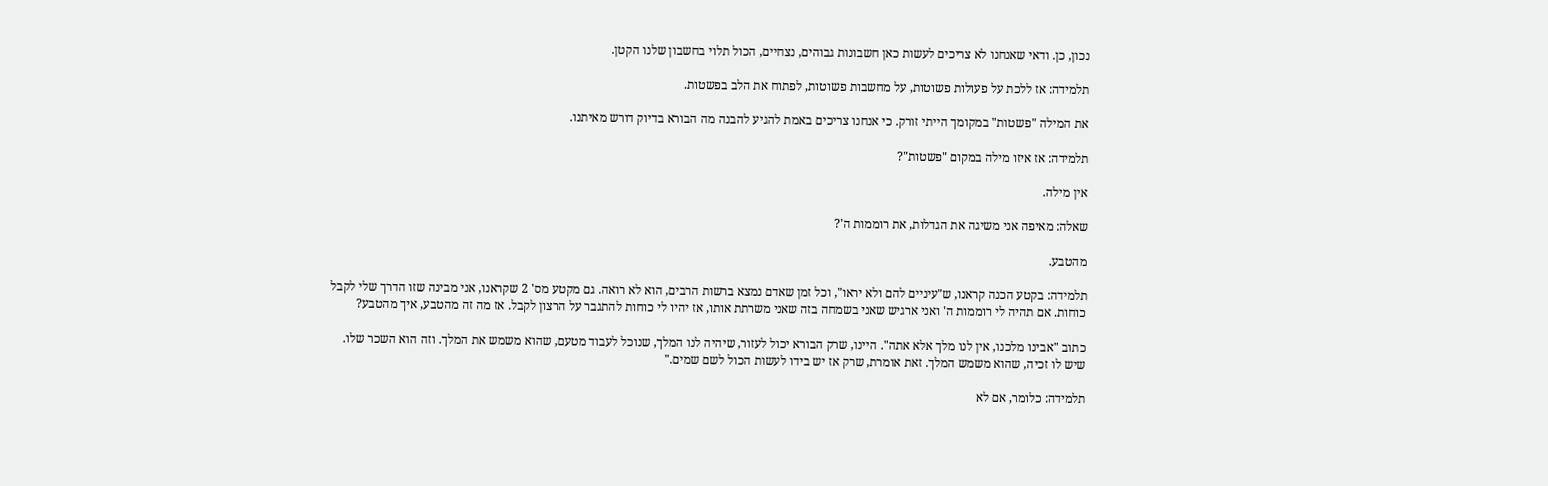נכון, כן. ודאי שאנחנו לא צריכים לעשות כאן חשבונות גבוהים, נצחיים, הכול תלוי בחשבון שלנו הקטן.

תלמידה: אז ללכת על פעולות פשוטות, על מחשבות פשוטות, לפתוח את הלב בפשטות.

את המילה "פשטות" במקומך הייתי זורק. כי אנחנו צריכים באמת להגיע להבנה מה הבורא בדיוק דורש מאיתנו.

תלמידה: אז איזו מילה במקום "פשטות"?

אין מילה.

שאלה: מאיפה אני משיגה את הגדלות, את רוממות ה'?

מהטבע.

תלמידה: בקטע הכנה קראנו, ש"עיניים להם ולא יראו", וכל זמן שאדם נמצא ברשות הרבים, הוא לא רואה. גם מקטע מס' 2 שקראנו, אני מבינה שזו הדרך שלי לקבל כוחות. אם תהיה לי רוממות ה' ואני ארגיש שאני בשמחה בזה שאני משרתת אותו, אז יהיו לי כוחות להתגבר על הרצון לקבל. אז מה זה מהטבע, איך מהטבע?

כתוב "אבינו מלכנו, אין לנו מלך אלא אתה". היינו, שרק הבורא יכול לעזור, שיהיה לנו המלך, שנוכל לעבוד מטעם, שהוא משמש את המלך. וזה הוא השכר שלו. שיש לו זכיה, שהוא משמש המלך. זאת אומרת, שרק אז יש בידו לעשות הכול לשם שמים."

תלמידה: כלומר, אם לא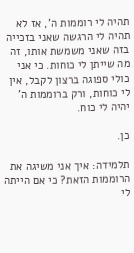תהיה לי רוממות ה', אז לא תהיה לי הרגשה שאני בזכייה בזה שאני משמשת אותו, זה מה שייתן לי כוחות. כי אני כולי ספוגה ברצון לקבל, אין לי כוחות, ורק ברוממות ה' יהיה לי כוח.

כן.

תלמידה: איך אני משיגה את הרוממות הזאת? כי אם הייתה לי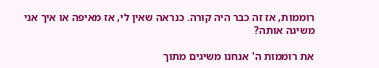רוממות, אז זה כבר היה קורה. כנראה שאין לי, אז מאיפה או איך אני משיגה אותה?

את רוממות ה' אנחנו משיגים מתוך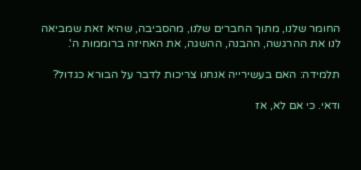החומר שלנו, מתוך החברים שלנו, מהסביבה, שהיא זאת שמביאה לנו את ההרגשה, ההבנה, ההשגה, את האחיזה ברוממות ה'.

תלמידה: האם בעשירייה אנחנו צריכות לדבר על הבורא כגדול?

ודאי. כי אם לא, אז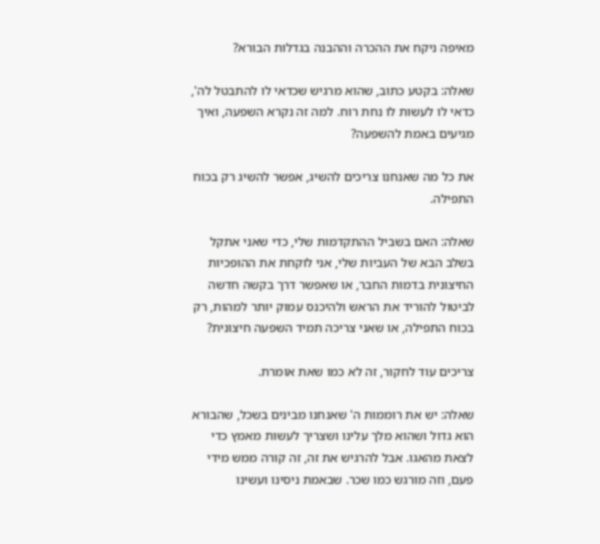מאיפה ניקח את ההכרה וההבנה בגדלות הבורא?

שאלה: בקטע כתוב, שהוא מרגיש שכדאי לו להתבטל לה', כדאי לו לעשות לו נחת רוח. למה זה נקרא השפעה, ואיך מגיעים באמת להשפעה?

את כל מה שאנחנו צריכים להשיג, אפשר להשיג רק בכוח התפילה.

שאלה: האם בשביל ההתקדמות שלי, כדי שאני אתקל בשלב הבא של העביות שלי, אני לוקחת את ההופכיות החיצונית בדמות החבר, או שאפשר דרך בקשה חדשה לביטול להוריד את הראש ולהיכנס עמוק יותר למהות, רק בכוח התפילה, או שאני צריכה תמיד השפעה חיצונית?

צריכים עוד לחקור, זה לא כמו שאת אומרת.

שאלה: יש את רוממות ה' שאנחנו מבינים בשכל, שהבורא הוא גדול ושהוא מלך עלינו ושצריך לעשות מאמץ כדי לצאת מהאגו. אבל להרגיש את זה, זה קורה ממש מידי פעם, וזה מורגש כמו שכר. שבאמת ניסינו ועשינו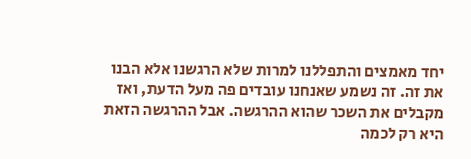יחד מאמצים והתפללנו למרות שלא הרגשנו אלא הבנו את זה. זה נשמע שאנחנו עובדים פה מעל הדעת, ואז מקבלים את השכר שהוא ההרגשה. אבל ההרגשה הזאת היא רק לכמה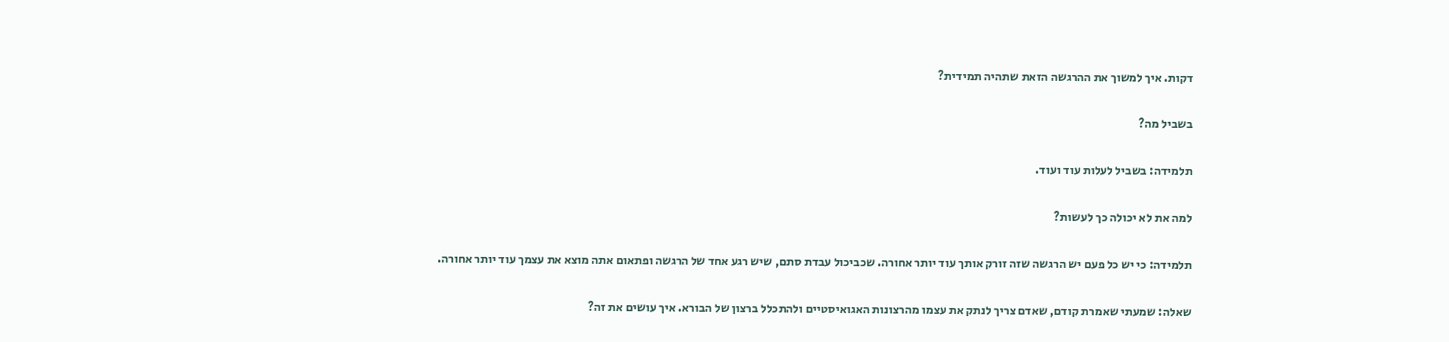דקות. איך למשוך את ההרגשה הזאת שתהיה תמידית?

בשביל מה?

תלמידה: בשביל לעלות עוד ועוד.

למה את לא יכולה כך לעשות?

תלמידה: כי יש כל פעם יש הרגשה שזה זורק אותך עוד יותר אחורה. שכביכול עבדת סתם, שיש רגע אחד של הרגשה ופתאום אתה מוצא את עצמך עוד יותר אחורה.

שאלה: שמעתי שאמרת קודם, שאדם צריך לנתק את עצמו מהרצונות האגואיסטיים ולהתכלל ברצון של הבורא. איך עושים את זה?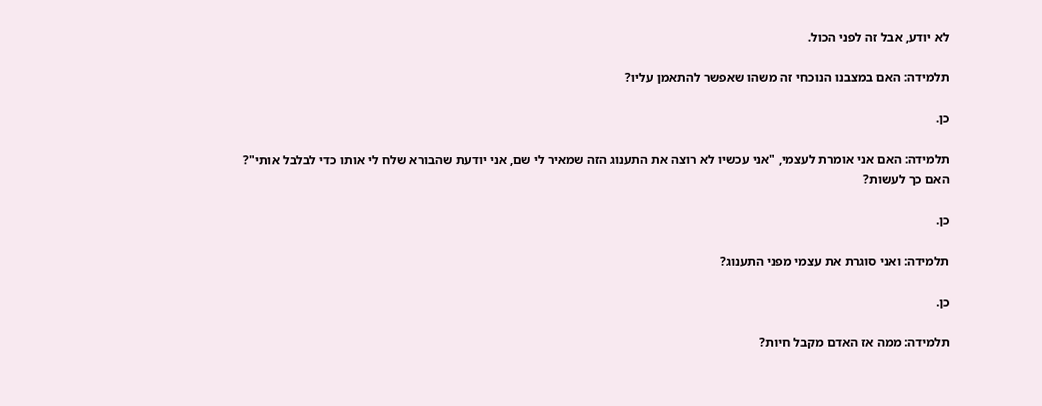לא יודע, אבל זה לפני הכול.

תלמידה: האם במצבנו הנוכחי זה משהו שאפשר להתאמן עליו?

כן.

תלמידה: האם אני אומרת לעצמי, "אני עכשיו לא רוצה את התענוג הזה שמאיר לי שם, אני יודעת שהבורא שלח לי אותו כדי לבלבל אותי"? האם כך לעשות?

כן.

תלמידה: ואני סוגרת את עצמי מפני התענוג?

כן.

תלמידה: ממה אז האדם מקבל חיות?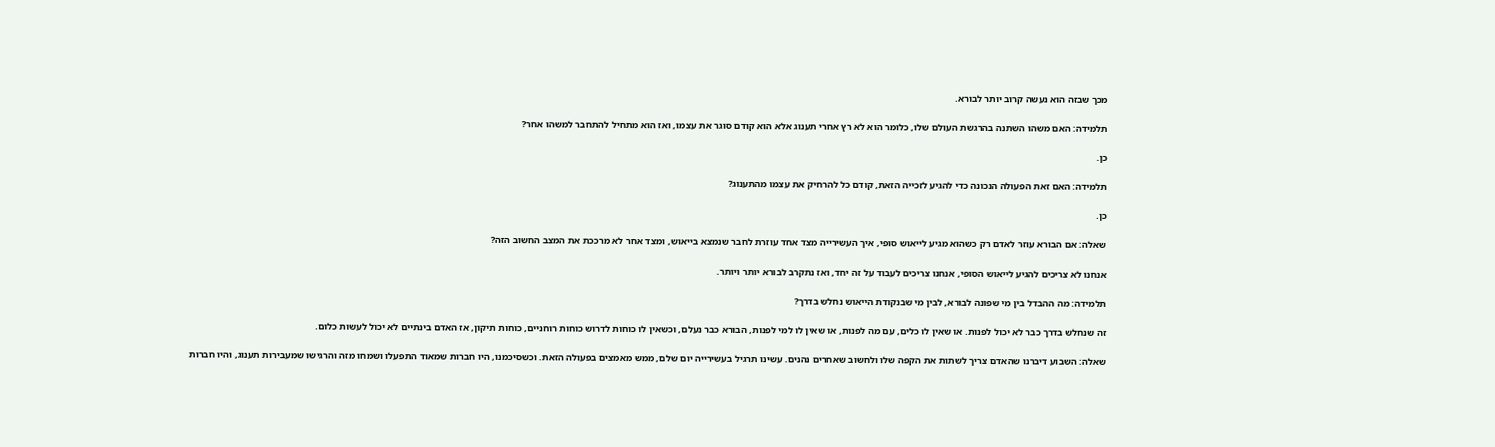מכך שבזה הוא נעשה קרוב יותר לבורא.

תלמידה: האם משהו השתנה בהרגשת העולם שלו, כלומר הוא לא רץ אחרי תענוג אלא הוא קודם סוגר את עצמו, ואז הוא מתחיל להתחבר למשהו אחר?

כן.

תלמידה: האם זאת הפעולה הנכונה כדי להגיע לזכייה הזאת, קודם כל להרחיק את עצמו מהתענוג?

כן.

שאלה: אם הבורא עוזר לאדם רק כשהוא מגיע לייאוש סופי, איך העשירייה מצד אחד עוזרת לחבר שנמצא בייאוש, ומצד אחר לא מרככת את המצב החשוב הזה?

אנחנו לא צריכים להגיע לייאוש הסופי, אנחנו צריכים לעבוד על זה יחד, ואז נתקרב לבורא יותר ויותר.

תלמידה: מה ההבדל בין מי שפונה לבורא, לבין מי שבנקודת הייאוש נחלש בדרך?

זה שנחלש בדרך כבר לא יכול לפנות. או שאין לו כלים, עם מה לפנות, או שאין לו למי לפנות, הבורא כבר נעלם, וכשאין לו כוחות לדרוש כוחות רוחניים, כוחות תיקון, אז האדם בינתיים לא יכול לעשות כלום.

שאלה: השבוע דיברנו שהאדם צריך לשתות את הקפה שלו ולחשוב שאחרים נהנים. עשינו תרגיל בעשירייה יום שלם, ממש מאמצים בפעולה הזאת. וכשסיכמנו, היו חברות שמאוד התפעלו ושמחו מזה והרגישו שמעבירות תענוג, והיו חברות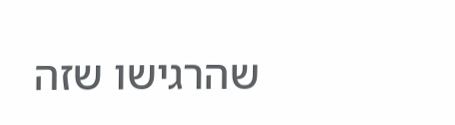שהרגישו שזה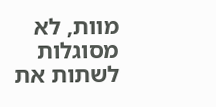מוות, לא מסוגלות לשתות את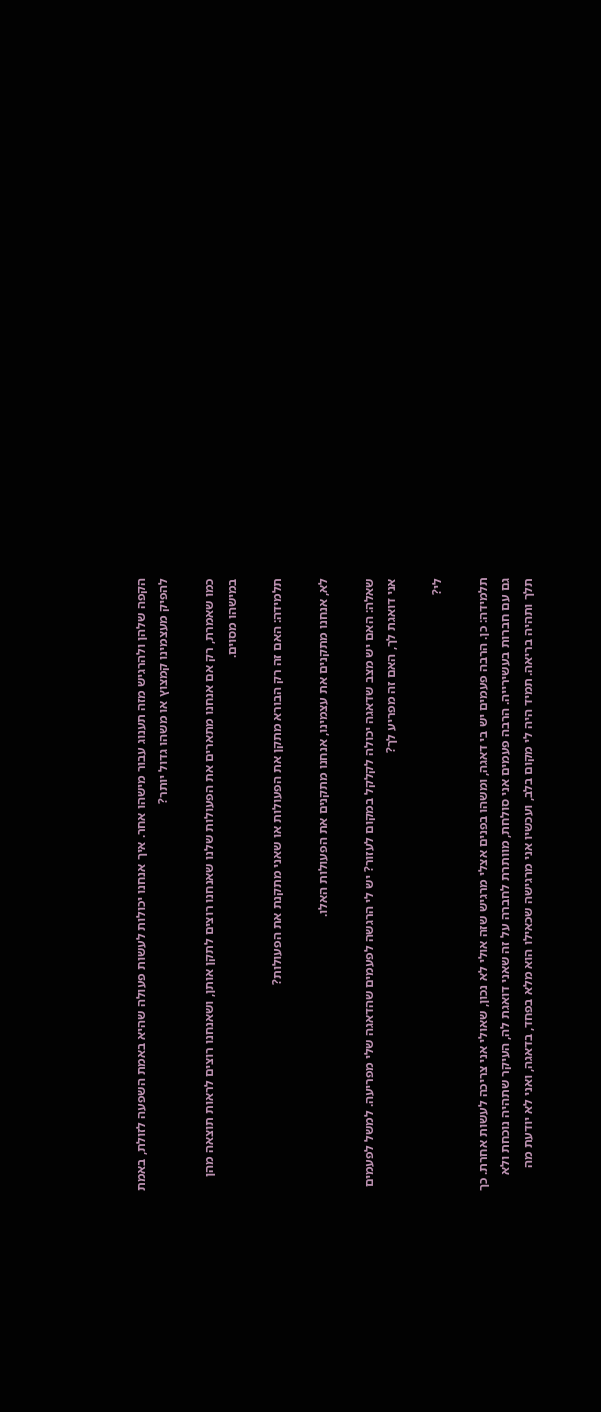הקפה שלהן ולהרגיש מזה תענוג עבור מישהו אחר. איך אנחנו יכולות לעשות פעולה שהיא באמת השפעה לזולת, באמת להפיק מעצמינו קמצוץ או משהו גדול יותר?

כמו שאמרת, רק אם אנחנו מתארים את הפעולות שלנו שאנחנו רוצים לתקן אותן, ושאנחנו רוצים לראות תוצאה מהן במישהו מסוים.

תלמידה: האם זה רק הבורא מתקן את הפעולות או שאני מתקנת את הפעולות?

לא, אנחנו מתקנים את עצמינו, אנחנו מתקנים את הפעולות האלו.

שאלה: האם יש מצב שדאגה יכולה לקלקל במקום לעזור? יש לי הרגשה לפעמים שהדאגה שלי מפריעה. למשל לפעמים אני דואגת לך, האם זה מפריע לך?

לי?

תלמידה: כן. הרבה פעמים יש בי דאגה, ומשהו בפנים אצלי מרגיש שזה אולי לא נכון, שאולי אני צריכה לעשות אחרת. כך גם עם חברות בעשירייה. הרבה פעמים אני סולחת, מוותרת לחברה על זה שאני דואגת לה, העיקר שתהיה נוכחת ולא תלך ותהיה בריאה. תמיד היה לי מקום בלב, ועכשיו אני מרגישה שכאילו הוא מלא בפחד, בדאגה, ואני לא יודעת מה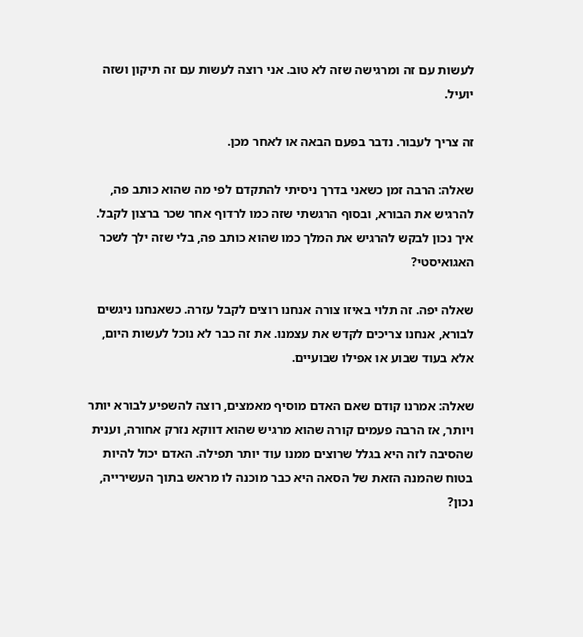לעשות עם זה ומרגישה שזה לא טוב. אני רוצה לעשות עם זה תיקון ושזה יועיל.

זה צריך לעבור. נדבר בפעם הבאה או לאחר מכן.

שאלה: הרבה זמן כשאני בדרך ניסיתי להתקדם לפי מה שהוא כותב פה, להרגיש את הבורא, ובסוף הרגשתי שזה כמו לרדוף אחר שכר ברצון לקבל. איך נכון לבקש להרגיש את המלך כמו שהוא כותב פה, בלי שזה ילך לשכר האגואיסטי?

שאלה יפה. זה תלוי באיזו צורה אנחנו רוצים לקבל עזרה. כשאנחנו ניגשים לבורא, אנחנו צריכים לקדש את עצמנו. את זה כבר לא נוכל לעשות היום, אלא בעוד שבוע או אפילו שבועיים.

שאלה: אמרנו קודם שאם האדם מוסיף מאמצים, רוצה להשפיע לבורא יותר ויותר, אז הרבה פעמים קורה שהוא מרגיש שהוא דווקא נזרק אחורה, וענית שהסיבה לזה היא בגלל שרוצים ממנו עוד יותר תפילה. האדם יכול להיות בטוח שהמנה הזאת של הסאה היא כבר מוכנה לו מראש בתוך העשירייה, נכון?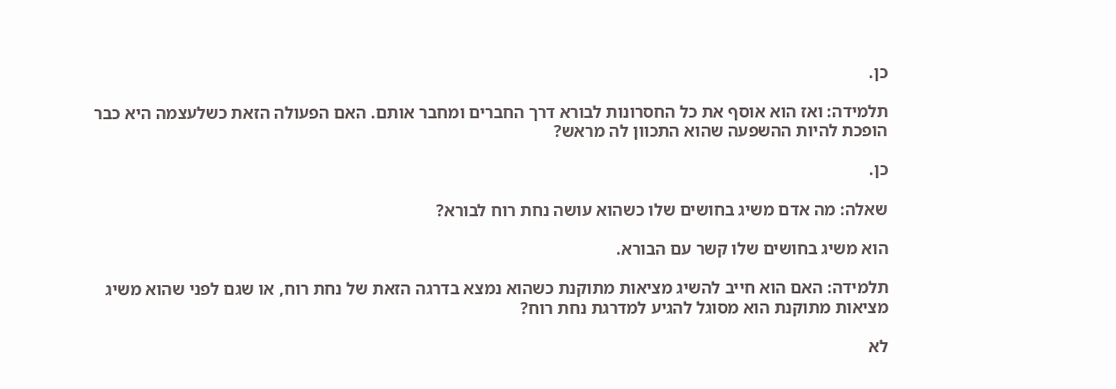כן.

תלמידה: ואז הוא אוסף את כל החסרונות לבורא דרך החברים ומחבר אותם. האם הפעולה הזאת כשלעצמה היא כבר הופכת להיות ההשפעה שהוא התכוון לה מראש?

כן.

שאלה: מה אדם משיג בחושים שלו כשהוא עושה נחת רוח לבורא?

הוא משיג בחושים שלו קשר עם הבורא.

תלמידה: האם הוא חייב להשיג מציאות מתוקנת כשהוא נמצא בדרגה הזאת של נחת רוח, או שגם לפני שהוא משיג מציאות מתוקנת הוא מסוגל להגיע למדרגת נחת רוח?

לא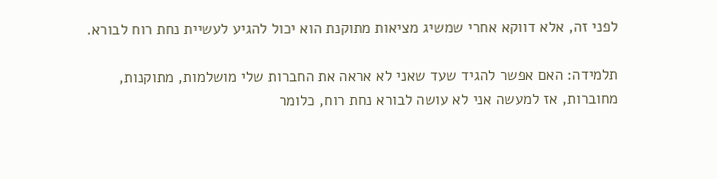לפני זה, אלא דווקא אחרי שמשיג מציאות מתוקנת הוא יכול להגיע לעשיית נחת רוח לבורא.

תלמידה: האם אפשר להגיד שעד שאני לא אראה את החברות שלי מושלמות, מתוקנות, מחוברות, אז למעשה אני לא עושה לבורא נחת רוח, כלומר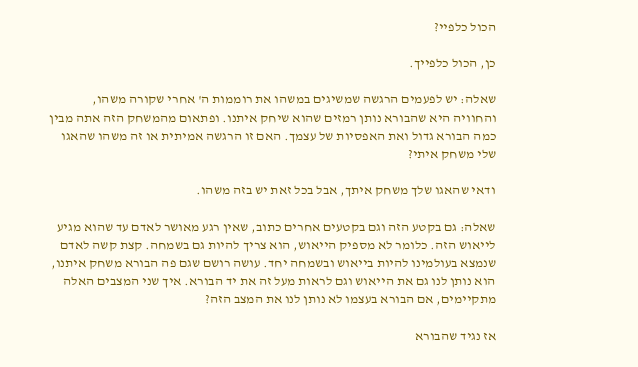הכול כלפיי?

כן, הכול כלפייך.

שאלה: יש לפעמים הרגשה שמשיגים במשהו את רוממות ה' אחרי שקורה משהו, והחוויה היא שהבורא נותן רמזים שהוא שיחק איתנו. ופתאום מהמשחק הזה אתה מבין כמה הבורא גדול ואת האפסיות של עצמך. האם זו הרגשה אמיתית או זה משהו שהאגו שלי משחק איתי?

ודאי שהאגו שלך משחק איתך, אבל בכל זאת יש בזה משהו.

שאלה: גם בקטע הזה וגם בקטעים אחרים כתוב, שאין רגע מאושר לאדם עד שהוא מגיע לייאוש הזה. כלומר לא מספיק הייאוש, הוא צריך להיות גם בשמחה. קצת קשה לאדם שנמצא בעולמינו להיות בייאוש ובשמחה יחד. עושה רושם שגם פה הבורא משחק איתנו, הוא נותן לנו גם את הייאוש וגם לראות מעל זה את יד הבורא. איך שני המצבים האלה מתקיימים, אם הבורא בעצמו לא נותן לנו את המצב הזה?

אז נגיד שהבורא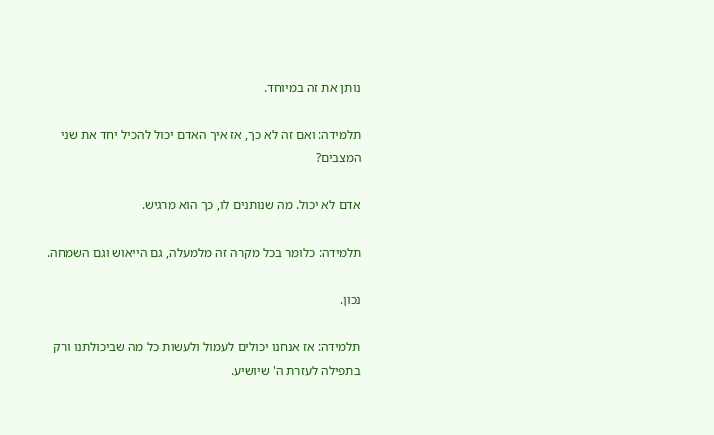נותן את זה במיוחד.

תלמידה: ואם זה לא כך, אז איך האדם יכול להכיל יחד את שני המצבים?

אדם לא יכול. מה שנותנים לו, כך הוא מרגיש.

תלמידה: כלומר בכל מקרה זה מלמעלה, גם הייאוש וגם השמחה.

נכון.

תלמידה: אז אנחנו יכולים לעמול ולעשות כל מה שביכולתנו ורק בתפילה לעזרת ה' שיושיע.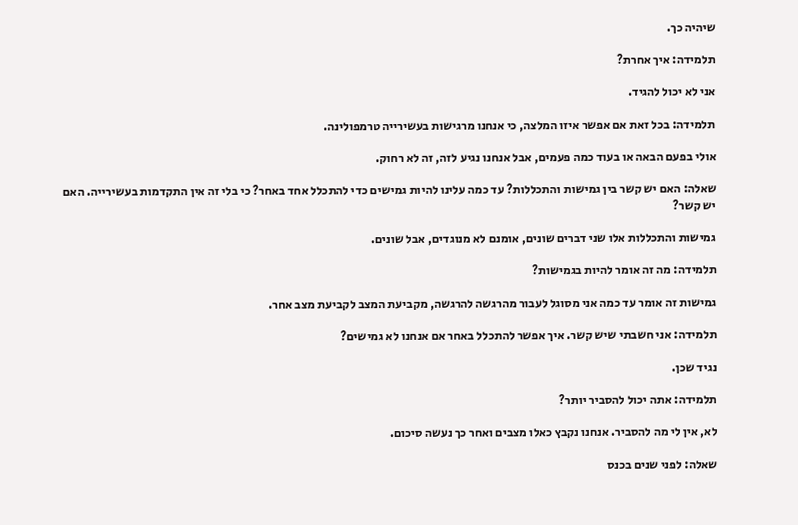שיהיה כך.

תלמידה: איך אחרת?

אני לא יכול להגיד.

תלמידה: בכל זאת אם אפשר איזו המלצה, כי אנחנו מרגישות בעשירייה טרמפולינה.

אולי בפעם הבאה או בעוד כמה פעמים, אבל אנחנו נגיע לזה, זה לא רחוק.

שאלה: האם יש קשר בין גמישות והתכללות? עד כמה עלינו להיות גמישים כדי להתכלל אחד באחר? כי בלי זה אין התקדמות בעשירייה. האם יש קשר?

גמישות והתכללות אלו שני דברים שונים, אומנם לא מנוגדים, אבל שונים.

תלמידה: מה זה אומר להיות בגמישות?

גמישות זה אומר עד כמה אני מסוגל לעבור מהרגשה להרגשה, מקביעת המצב לקביעת מצב אחר.

תלמידה: אני חשבתי שיש קשר. איך אפשר להתכלל באחר אם אנחנו לא גמישים?

נגיד שכן.

תלמידה: אתה יכול להסביר יותר?

לא, אין לי מה להסביר. אנחנו נקבץ כאלו מצבים ואחר כך נעשה סיכום.

שאלה: לפני שנים בכנס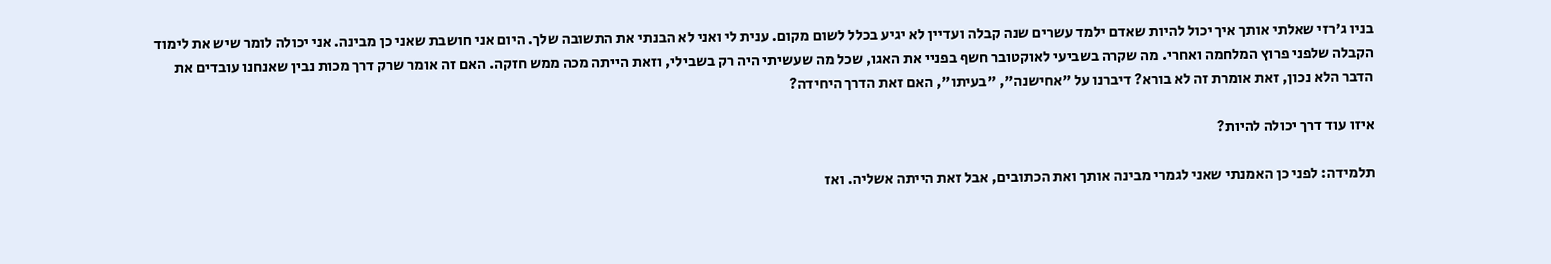בניו ג'רזי שאלתי אותך איך יכול להיות שאדם ילמד עשרים שנה קבלה ועדיין לא יגיע בכלל לשום מקום. ענית לי ואני לא הבנתי את התשובה שלך. היום אני חושבת שאני כן מבינה. אני יכולה לומר שיש את לימוד הקבלה שלפני פרוץ המלחמה ואחרי. מה שקרה בשביעי לאוקטובר חשף בפניי את האגו, שכל מה שעשיתי היה רק בשבילי, וזאת הייתה מכה ממש חזקה. האם זה אומר שרק דרך מכות נבין שאנחנו עובדים את הדבר הלא נכון, זאת אומרת זה לא בורא? דיברנו על "אחישנה", "בעיתו", האם זאת הדרך היחידה?

איזו עוד דרך יכולה להיות?

תלמידה: לפני כן האמנתי שאני לגמרי מבינה אותך ואת הכתובים, אבל זאת הייתה אשליה. ואז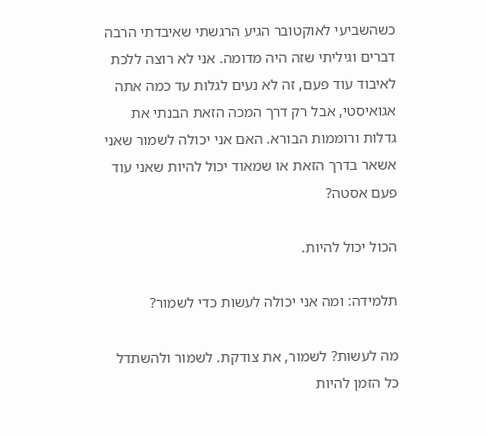כשהשביעי לאוקטובר הגיע הרגשתי שאיבדתי הרבה דברים וגיליתי שזה היה מדומה. אני לא רוצה ללכת לאיבוד עוד פעם, זה לא נעים לגלות עד כמה אתה אגואיסטי, אבל רק דרך המכה הזאת הבנתי את גדלות ורוממות הבורא. האם אני יכולה לשמור שאני אשאר בדרך הזאת או שמאוד יכול להיות שאני עוד פעם אסטה?

הכול יכול להיות.

תלמידה: ומה אני יכולה לעשות כדי לשמור?

מה לעשות? לשמור, את צודקת. לשמור ולהשתדל כל הזמן להיות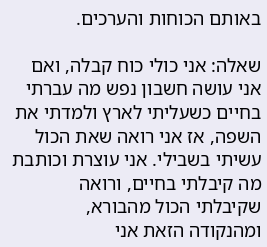באותם הכוחות והערכים.

שאלה: אני כולי כוח קבלה, ואם אני עושה חשבון נפש מה עברתי בחיים כשעליתי לארץ ולמדתי את השפה, אז אני רואה שאת הכול עשיתי בשבילי. אני עוצרת וכותבת מה קיבלתי בחיים, ורואה שקיבלתי הכול מהבורא, ומהנקודה הזאת אני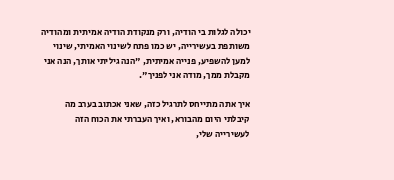יכולה לגלות בי הודיה, ורק מנקודת הודיה אמיתית ומהודיה משותפת בעשירייה, יש כמו פתח לשינוי האמיתי, שינוי למען להשפיע, פנייה אמיתית, "הנה גיליתי אותך, הנה אני מקבלת ממך, מודה אני לפניך".

איך אתה מתייחס לתרגיל כזה, שאני אכתוב בערב מה קיבלתי היום מהבורא, ואיך העברתי את הכוח הזה לעשירייה שלי,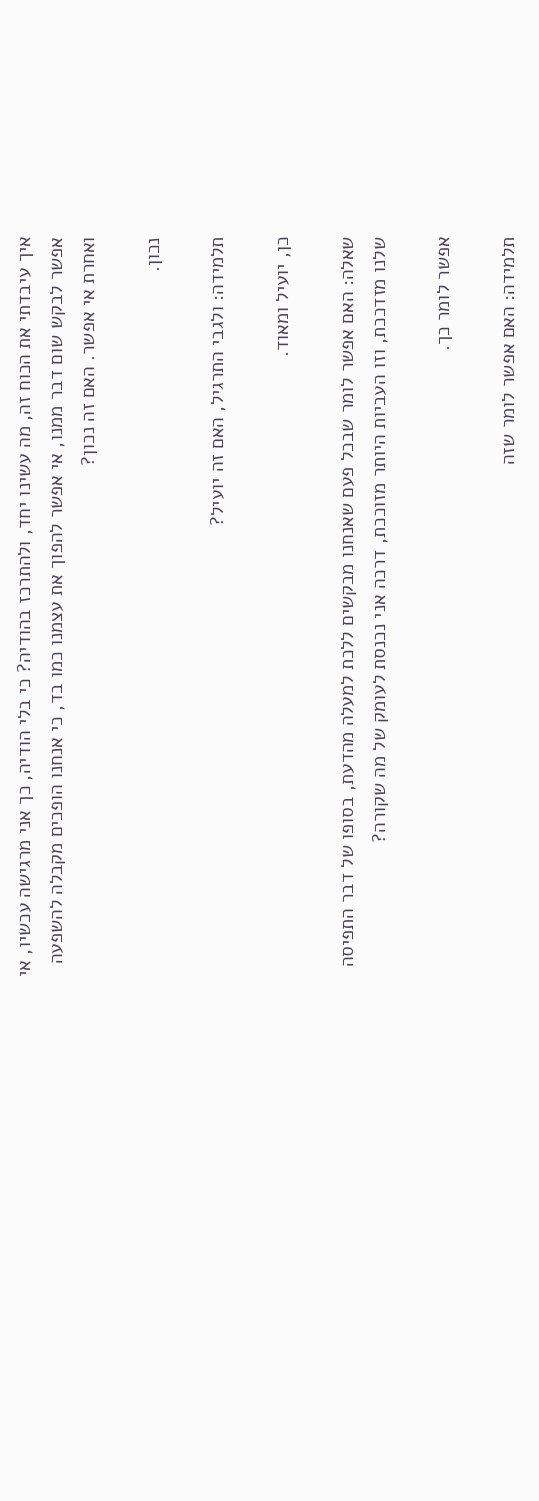איך עיבדתי את הכוח זה, מה עשינו יחד, ולהתרכז בהודיה? כי בלי הודיה, כך אני מרגישה עכשיו, אי אפשר לבקש שום דבר ממנו, אי אפשר להפוך את עצמנו כמו בד, כי אנחנו הופכים מקבלה להשפעה ואחרת אי אפשר. האם זה נכון?

נכון.

תלמידה: ולגבי התרגיל, האם זה יועיל?

כן, יועיל ומאוד.

שאלה: האם אפשר לומר שבכל פעם שאנחנו מבקשים ללכת למעלה מהדעת, בסופו של דבר התפיסה שלנו מזדככת, וזו העביות היותר מזוככת, דרכה אני נכנסת לעומק של מה שקורה?

אפשר לומר כך.

תלמידה: האם אפשר לומר שזה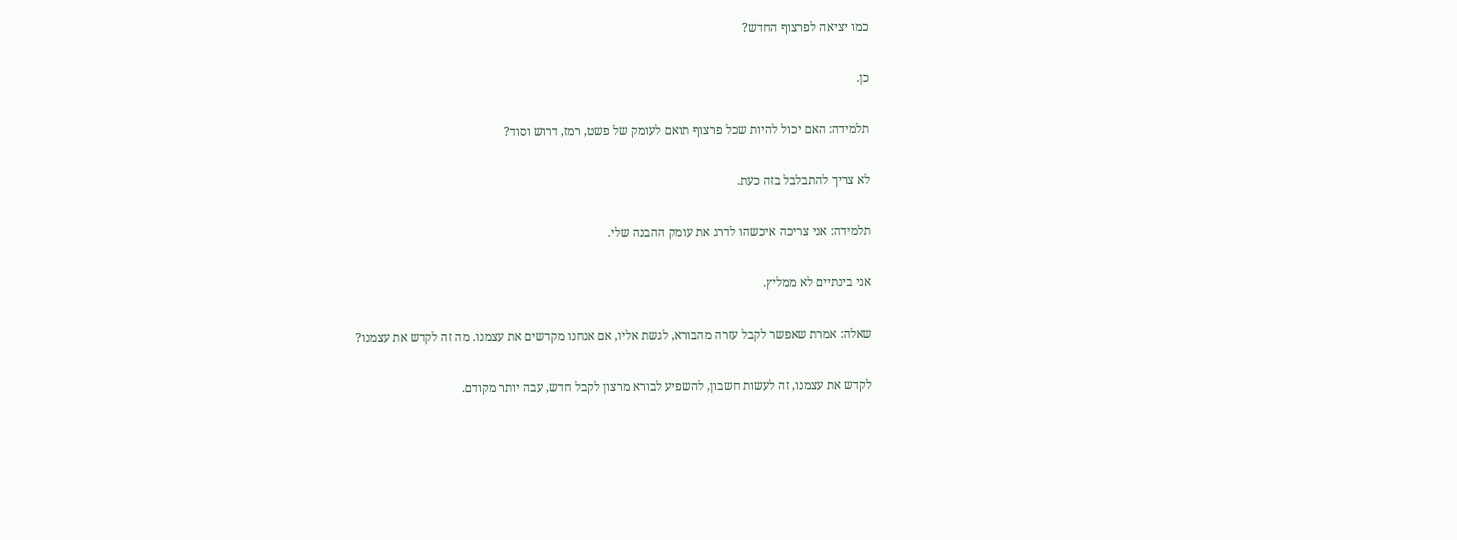כמו יציאה לפרצוף החדש?

כן.

תלמידה: האם יכול להיות שכל פרצוף תואם לעומק של פשט, רמז, דרוש וסוד?

לא צריך להתבלבל בזה כעת.

תלמידה: אני צריכה איכשהו לדרג את עומק ההבנה שלי.

אני בינתיים לא ממליץ.

שאלה: אמרת שאפשר לקבל עזרה מהבורא, לגשת אליו, אם אנחנו מקדשים את עצמנו. מה זה לקדש את עצמנו?

לקדש את עצמנו, זה לעשות חשבון, להשפיע לבורא מרצון לקבל חדש, עבה יותר מקודם.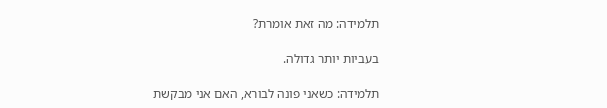תלמידה: מה זאת אומרת?

בעביות יותר גדולה.

תלמידה: כשאני פונה לבורא, האם אני מבקשת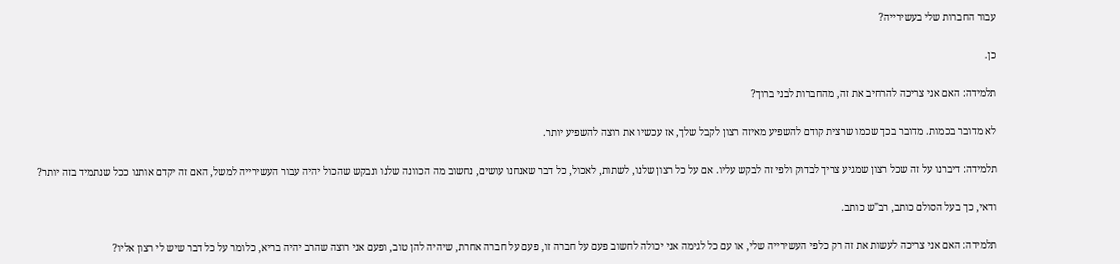עבור החברות שלי בעשירייה?

כן.

תלמידה: האם אני צריכה להרחיב את זה, מהחברות לבני ברוך?

לא מדובר בכמות. מדובר בכך שכמו שרצית קודם להשפיע מאיזה רצון לקבל שלך, אז עכשיו את רוצה להשפיע יותר.

תלמידה: דיברנו על זה שכל רצון שמגיע צריך לבדוק ולפי זה לבקש עליו. אם על כל רצון שלנו, לשתות, לאכול, כל דבר שאנחנו עושים, נחשוב מה הכוונה שלנו ונבקש שהכול יהיה עבור העשירייה למשל, האם זה יקדם אותנו ככל שנתמיד בזה יותר?

ודאי, כך בעל הסולם כותב, רב"ש כותב.

תלמידה: האם אני צריכה לעשות את זה רק כלפי העשירייה שלי, או עם כל לגימה אני יכולה לחשוב פעם על חברה זו, פעם על חברה אחרת, שיהיה להן טוב, ופעם אני רוצה שהרב יהיה בריא, כלומר על כל דבר שיש לי רצון אליו?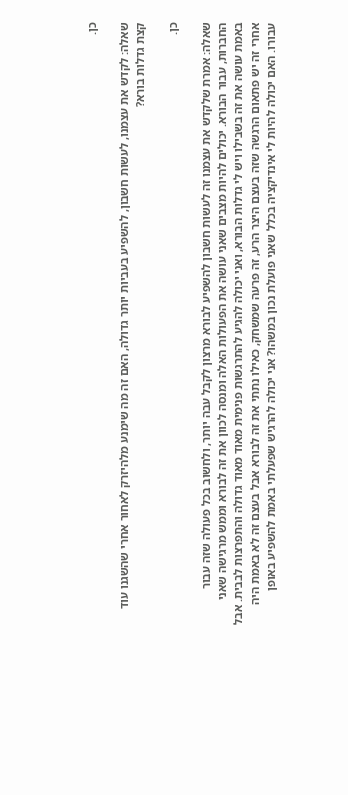כן.

שאלה: לקדש את עצמנו, לעשות חשבון, להשפיע בעביות יותר גדולה, האם זה מה שימנע מלהיזרק לאחור אחרי שהשגנו עוד קצת גדלות בורא?

כן.

שאלה: אמרת שלקדש את עצמנו זה לעשות חשבון להשפיע לבורא מרצון לקבל עבה יותר, ולחשוב בכל פעולה שזה עבור החברות, עבור הבורא. יכולים להיות מצבים שאני עושה את הפעולות האלה ומנסה לכוון את זה לבורא וממש מרגישה שאני באמת עושה את זה בשבילו ויש לי גדלות הבורא, ואני יכולה להגיע להתרגשות פנימית מאוד מאוד גדולה והתפרצות לבבית. אבל אחרי זה יש פתאום הרגשה שזה בעצם היצר הרע, זה פרעה שמשחק, כאילו נתתי את זה לבורא אבל בעצם זה לא באמת היה עבורו. האם יכולה להיות לי אינדיקציה בכלל שאני פועלת נכון במשהו? אני יכולה להרגיש שפעלתי באמת להשפיע באופן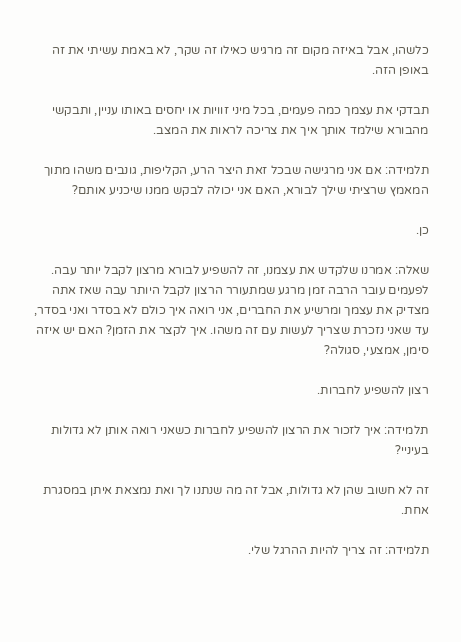כלשהו, אבל באיזה מקום זה מרגיש כאילו זה שקר, לא באמת עשיתי את זה באופן הזה.

תבדקי את עצמך כמה פעמים, בכל מיני זוויות או יחסים באותו עניין, ותבקשי מהבורא שילמד אותך איך את צריכה לראות את המצב.

תלמידה: אם אני מרגישה שבכל זאת היצר הרע, הקליפות, גונבים משהו מתוך המאמץ שרציתי שילך לבורא, האם אני יכולה לבקש ממנו שיכניע אותם?

כן.

שאלה: אמרנו שלקדש את עצמנו, זה להשפיע לבורא מרצון לקבל יותר עבה. לפעמים עובר הרבה זמן מרגע שמתעורר הרצון לקבל היותר עבה שאז אתה מצדיק את עצמך ומרשיע את החברים, אני רואה איך כולם לא בסדר ואני בסדר, עד שאני נזכרת שצריך לעשות עם זה משהו. איך לקצר את הזמן? האם יש איזה סימן, אמצעי, סגולה?

רצון להשפיע לחברות.

תלמידה: איך לזכור את הרצון להשפיע לחברות כשאני רואה אותן לא גדולות בעיניי?

זה לא חשוב שהן לא גדולות, אבל זה מה שנתנו לך ואת נמצאת איתן במסגרת אחת.

תלמידה: זה צריך להיות ההרגל שלי.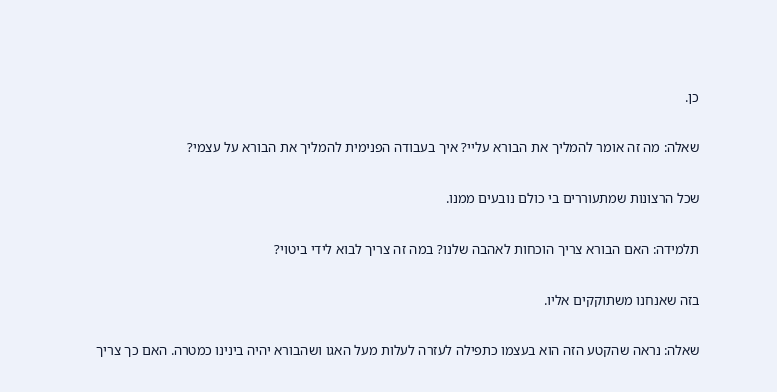כן.

שאלה: מה זה אומר להמליך את הבורא עליי? איך בעבודה הפנימית להמליך את הבורא על עצמי?

שכל הרצונות שמתעוררים בי כולם נובעים ממנו.

תלמידה: האם הבורא צריך הוכחות לאהבה שלנו? במה זה צריך לבוא לידי ביטוי?

בזה שאנחנו משתוקקים אליו.

שאלה: נראה שהקטע הזה הוא בעצמו כתפילה לעזרה לעלות מעל האגו ושהבורא יהיה בינינו כמטרה. האם כך צריך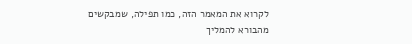לקרוא את המאמר הזה, כמו תפילה, שמבקשים מהבורא להמליך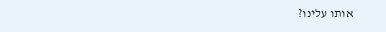אותו עלינו?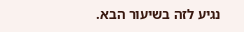נגיע לזה בשיעור הבא.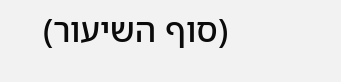(סוף השיעור)